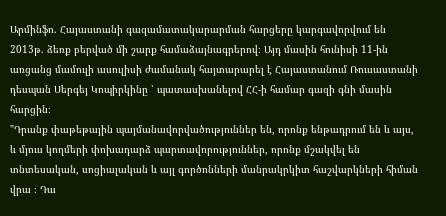Արմինֆո. Հայաստանի գազամատակարարման հարցերը կարգավորվում են 2013թ. ձեռք բերված մի շարք համաձայնագրերով։ Այդ մասին հունիսի 11-ին առցանց մամուլի ասուլիսի ժամանակ հայտարարել է Հայաստանում Ռուսաստանի դեսպան Սերգեյ Կոպիրկինը ՝ պատասխանելով ՀՀ-ի համար գազի գնի մասին հարցին։
"Դրանք փաթեթային պայմանավորվածություններ են, որոնք ենթադրում են և այս, և մյուս կողմերի փոխադարձ պարտավորություններ, որոնք մշակվել են տնտեսական, սոցիալական և այլ գործոնների մանրակրկիտ հաշվարկների հիման վրա ։ Դա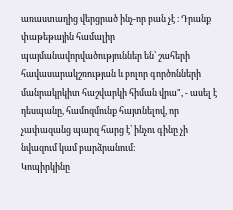առաստաղից վերցրած ինչ-որ բան չէ ։ Դրանք փաթեթային համալիր պայմանավորվածություններ են՝ շահերի հավասարակշռության և բոլոր գործոնների մանրակրկիտ հաշվարկի հիման վրա", - ասել է դեսպանը, համոզմունք հայտնելով, որ չափազանց պարզ հարց է՝ ինչու գինը չի նվազում կամ բարձրանում։
Կոպիրկինը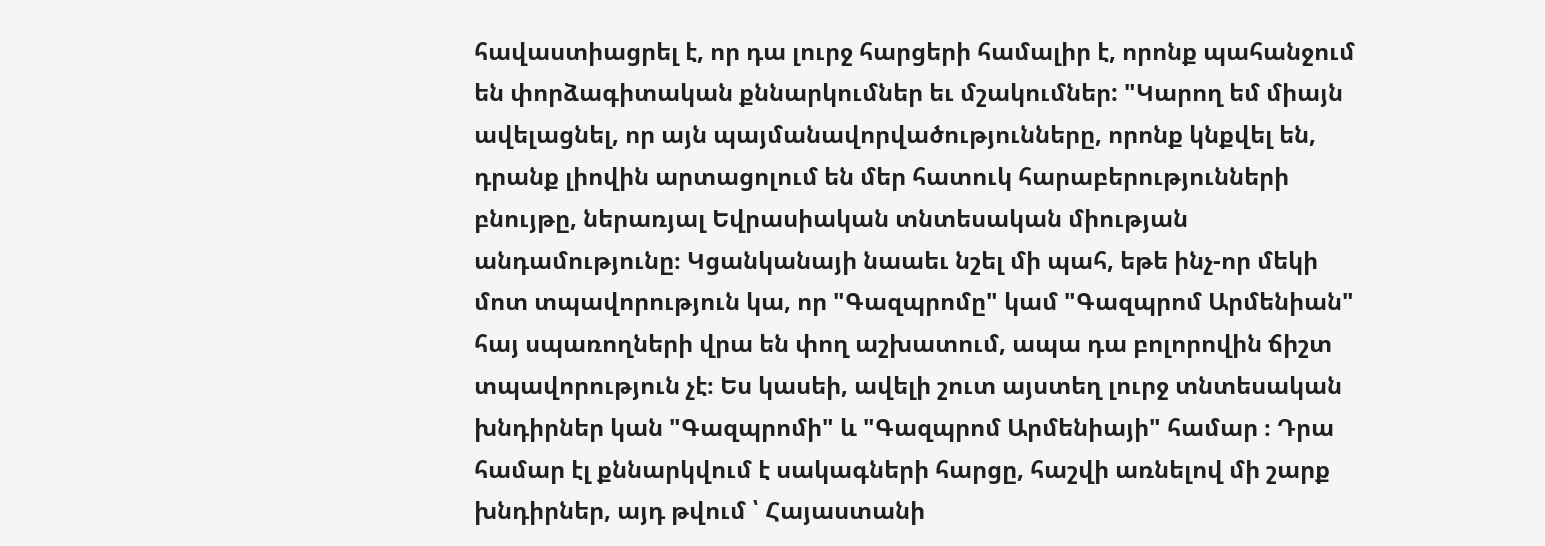հավաստիացրել է, որ դա լուրջ հարցերի համալիր է, որոնք պահանջում են փորձագիտական քննարկումներ եւ մշակումներ: "Կարող եմ միայն ավելացնել, որ այն պայմանավորվածությունները, որոնք կնքվել են, դրանք լիովին արտացոլում են մեր հատուկ հարաբերությունների բնույթը, ներառյալ Եվրասիական տնտեսական միության անդամությունը։ Կցանկանայի նաաեւ նշել մի պահ, եթե ինչ-որ մեկի մոտ տպավորություն կա, որ "Գազպրոմը" կամ "Գազպրոմ Արմենիան" հայ սպառողների վրա են փող աշխատում, ապա դա բոլորովին ճիշտ տպավորություն չէ։ Ես կասեի, ավելի շուտ այստեղ լուրջ տնտեսական խնդիրներ կան "Գազպրոմի" և "Գազպրոմ Արմենիայի" համար ։ Դրա համար էլ քննարկվում է սակագների հարցը, հաշվի առնելով մի շարք խնդիրներ, այդ թվում ՝ Հայաստանի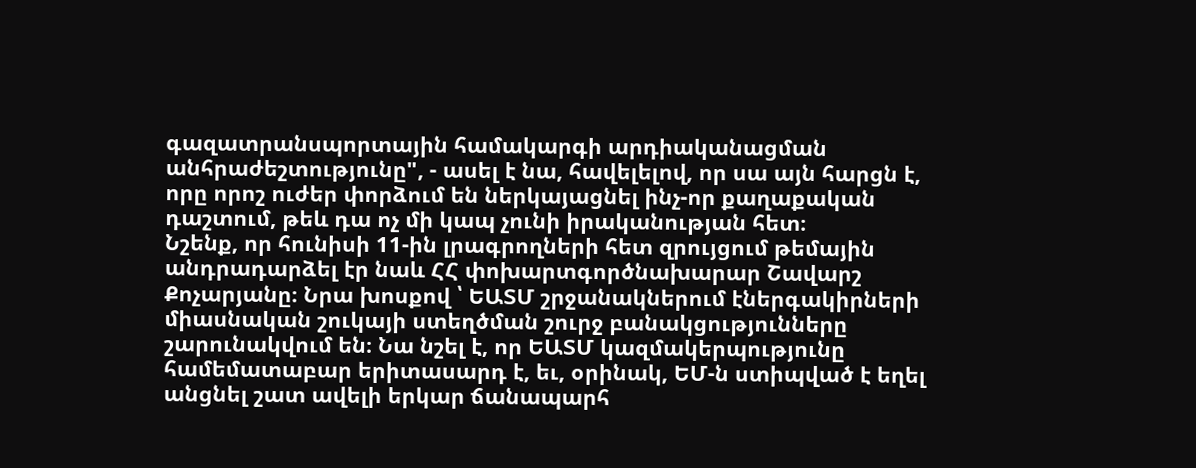գազատրանսպորտային համակարգի արդիականացման անհրաժեշտությունը", - ասել է նա, հավելելով, որ սա այն հարցն է, որը որոշ ուժեր փորձում են ներկայացնել ինչ-որ քաղաքական դաշտում, թեև դա ոչ մի կապ չունի իրականության հետ։
Նշենք, որ հունիսի 11-ին լրագրողների հետ զրույցում թեմային անդրադարձել էր նաև ՀՀ փոխարտգործնախարար Շավարշ Քոչարյանը։ Նրա խոսքով ՝ ԵԱՏՄ շրջանակներում էներգակիրների միասնական շուկայի ստեղծման շուրջ բանակցությունները շարունակվում են։ Նա նշել է, որ ԵԱՏՄ կազմակերպությունը համեմատաբար երիտասարդ է, եւ, օրինակ, ԵՄ-ն ստիպված է եղել անցնել շատ ավելի երկար ճանապարհ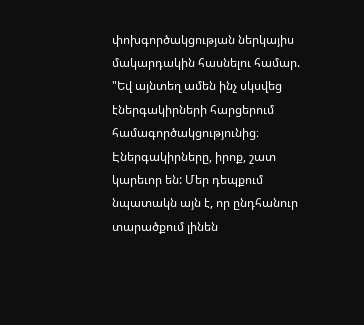փոխգործակցության ներկայիս մակարդակին հասնելու համար. "Եվ այնտեղ ամեն ինչ սկսվեց էներգակիրների հարցերում համագործակցությունից։ Էներգակիրները, իրոք, շատ կարեւոր են: Մեր դեպքում նպատակն այն է, որ ընդհանուր տարածքում լինեն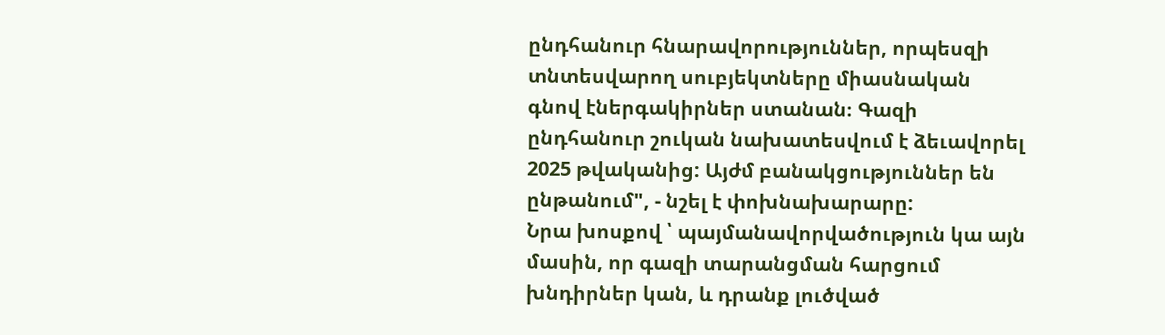ընդհանուր հնարավորություններ, որպեսզի տնտեսվարող սուբյեկտները միասնական գնով էներգակիրներ ստանան։ Գազի ընդհանուր շուկան նախատեսվում է ձեւավորել 2025 թվականից: Այժմ բանակցություններ են ընթանում", - նշել է փոխնախարարը:
Նրա խոսքով ՝ պայմանավորվածություն կա այն մասին, որ գազի տարանցման հարցում խնդիրներ կան, և դրանք լուծված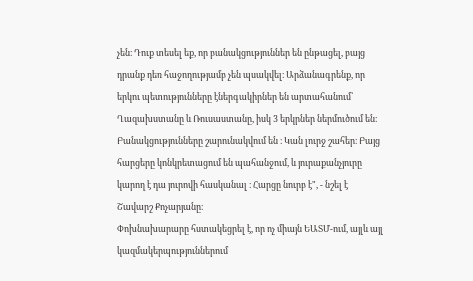չեն։ Դուք տեսել եք, որ բանակցություններ են ընթացել, բայց դրանք դեռ հաջողությամբ չեն պսակվել։ Արձանագրենք, որ երկու պետությունները էներգակիրներ են արտահանում՝ Ղազախստանը և Ռուսաստանը, իսկ 3 երկրներ ներմուծում են։ Բանակցությունները շարունակվում են ։ Կան լուրջ շահեր։ Բայց հարցերը կոնկրետացում են պահանջում, և յուրաքանչյուրը կարող է դա յուրովի հասկանալ ։ Հարցը նուրբ է", - նշել է Շավարշ Քոչարյանը։
Փոխնախարարը հստակեցրել է, որ ոչ միայն ԵԱՏՄ-ում, այլև այլ կազմակերպություններում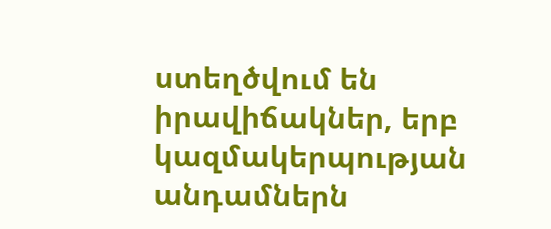ստեղծվում են իրավիճակներ, երբ կազմակերպության անդամներն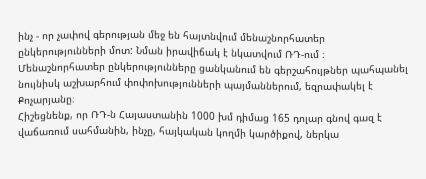ինչ - որ չափով գերության մեջ են հայտնվում մենաշնորհատեր ընկերությունների մոտ: Նման իրավիճակ է նկատվում ՌԴ-ում ։ Մենաշնորհատեր ընկերությունները ցանկանում են գերշահույթներ պահպանել նույնիսկ աշխարհում փոփոխությունների պայմաններում, եզրափակել է Քոչարյանը։
Հիշեցնենք, որ ՌԴ-ն Հայաստանին 1000 խմ դիմաց 165 դոլար գնով գազ է վաճառում սահմանին, ինչը, հայկական կողմի կարծիքով, ներկա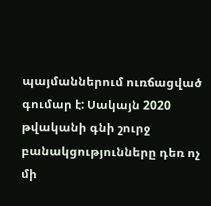պայմաններում ուռճացված գումար է: Սակայն 2020 թվականի գնի շուրջ բանակցությունները դեռ ոչ մի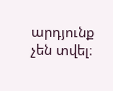արդյունք չեն տվել։